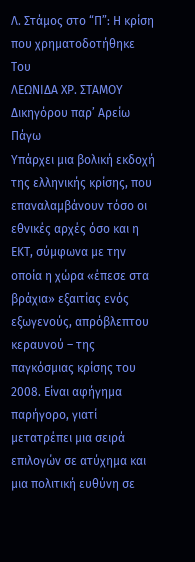Λ. Στάμος στο “Π”: Η κρίση που χρηματοδοτήθηκε
Του
ΛΕΩΝΙΔΑ ΧΡ. ΣΤΑΜΟΥ
Δικηγόρου παρ’ Αρείω Πάγω
Υπάρχει μια βολική εκδοχή της ελληνικής κρίσης, που επαναλαμβάνουν τόσο οι εθνικές αρχές όσο και η ΕΚΤ, σύμφωνα με την οποία η χώρα «έπεσε στα βράχια» εξαιτίας ενός εξωγενούς, απρόβλεπτου κεραυνού – της παγκόσμιας κρίσης του 2008. Είναι αφήγημα παρήγορο, γιατί μετατρέπει μια σειρά επιλογών σε ατύχημα και μια πολιτική ευθύνη σε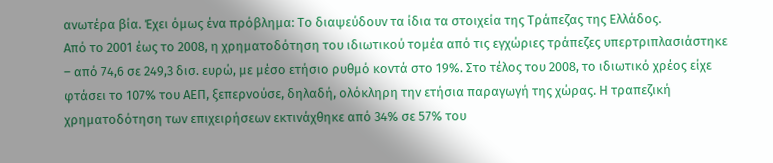ανωτέρα βία. Έχει όμως ένα πρόβλημα: Το διαψεύδουν τα ίδια τα στοιχεία της Τράπεζας της Ελλάδος.
Από το 2001 έως το 2008, η χρηματοδότηση του ιδιωτικού τομέα από τις εγχώριες τράπεζες υπερτριπλασιάστηκε – από 74,6 σε 249,3 δισ. ευρώ, με μέσο ετήσιο ρυθμό κοντά στο 19%. Στο τέλος του 2008, το ιδιωτικό χρέος είχε φτάσει το 107% του ΑΕΠ, ξεπερνούσε, δηλαδή, ολόκληρη την ετήσια παραγωγή της χώρας. Η τραπεζική χρηματοδότηση των επιχειρήσεων εκτινάχθηκε από 34% σε 57% του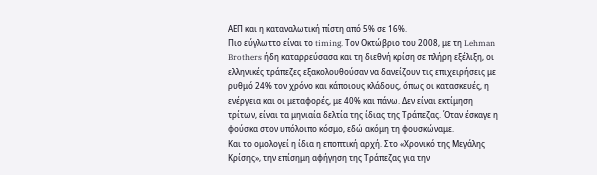ΑΕΠ και η καταναλωτική πίστη από 5% σε 16%.
Πιο εύγλωττο είναι το timing. Τον Οκτώβριο του 2008, με τη Lehman Brothers ήδη καταρρεύσασα και τη διεθνή κρίση σε πλήρη εξέλιξη, οι ελληνικές τράπεζες εξακολουθούσαν να δανείζουν τις επιχειρήσεις με ρυθμό 24% τον χρόνο και κάποιους κλάδους, όπως οι κατασκευές, η ενέργεια και οι μεταφορές, με 40% και πάνω. Δεν είναι εκτίμηση τρίτων, είναι τα μηνιαία δελτία της ίδιας της Τράπεζας. Όταν έσκαγε η φούσκα στον υπόλοιπο κόσμο, εδώ ακόμη τη φουσκώναμε.
Και το ομολογεί η ίδια η εποπτική αρχή. Στο «Χρονικό της Μεγάλης Κρίσης», την επίσημη αφήγηση της Τράπεζας για την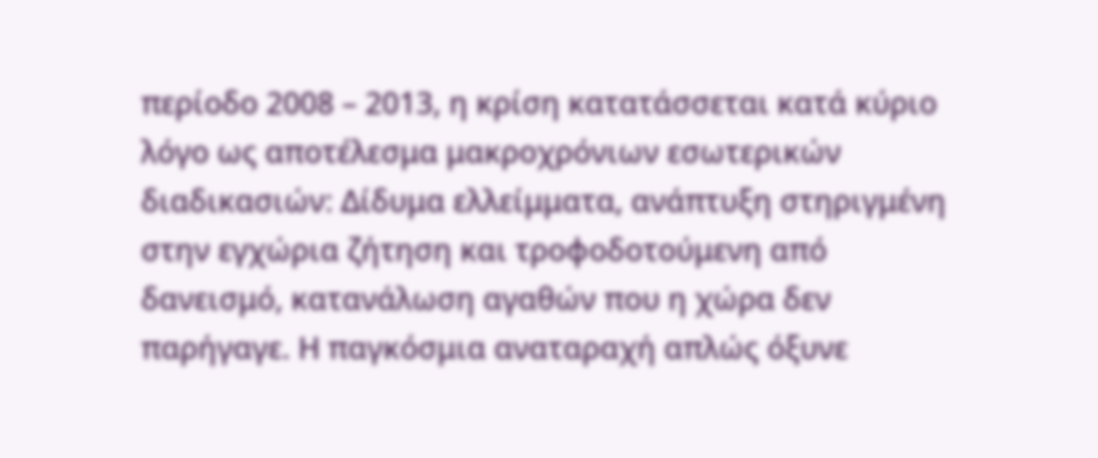περίοδο 2008 – 2013, η κρίση κατατάσσεται κατά κύριο λόγο ως αποτέλεσμα μακροχρόνιων εσωτερικών διαδικασιών: Δίδυμα ελλείμματα, ανάπτυξη στηριγμένη στην εγχώρια ζήτηση και τροφοδοτούμενη από δανεισμό, κατανάλωση αγαθών που η χώρα δεν παρήγαγε. Η παγκόσμια αναταραχή απλώς όξυνε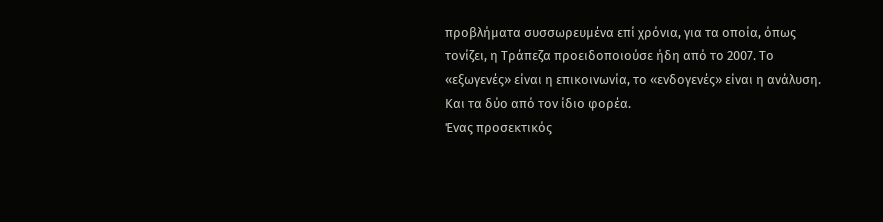προβλήματα συσσωρευμένα επί χρόνια, για τα οποία, όπως τονίζει, η Τράπεζα προειδοποιούσε ήδη από το 2007. Το «εξωγενές» είναι η επικοινωνία, το «ενδογενές» είναι η ανάλυση. Και τα δύο από τον ίδιο φορέα.
Ένας προσεκτικός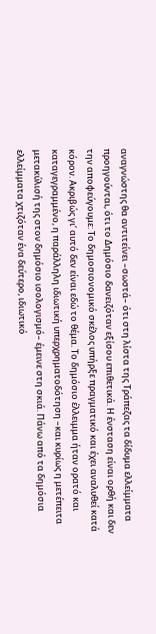αναγνώστης θα αντιτείνει –σωστά– ότι στη λίστα της Τράπεζας τα δίδυμα ελλείμματα προηγούνται, ότι το Δημόσιο δανειζόταν εξίσου επιθετικά. Η ένσταση είναι ορθή και δεν την αποφεύγουμε: Το δημοσιονομικό σκέλος υπήρξε πραγματικό και έχει αναλυθεί κατά κόρον. Ακριβώς γι’ αυτό δεν είναι εδώ το θέμα. Το δημόσιο έλλειμμα ήταν ορατό και καταγεγραμμένο, η παράλληλη ιδιωτική υπερχρηματοδότηση –και κυρίως η μετέπειτα μετακύλισή της στον δημόσιο ισολογισμό– έμεινε στη σκιά. Πάνω από τα δημόσια ελλείμματα χτιζόταν ένα δεύτερο, ιδιωτικό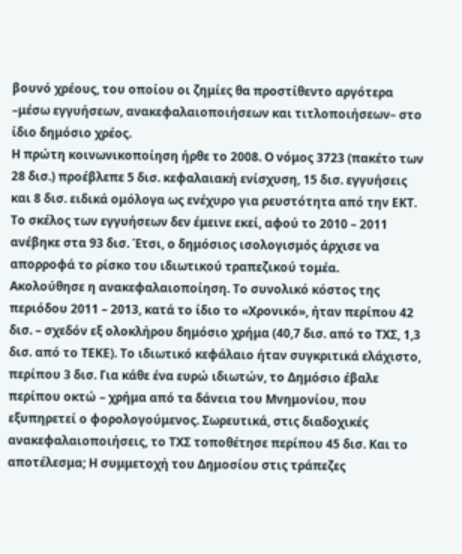βουνό χρέους, του οποίου οι ζημίες θα προστίθεντο αργότερα –μέσω εγγυήσεων, ανακεφαλαιοποιήσεων και τιτλοποιήσεων– στο ίδιο δημόσιο χρέος.
Η πρώτη κοινωνικοποίηση ήρθε το 2008. Ο νόμος 3723 (πακέτο των 28 δισ.) προέβλεπε 5 δισ. κεφαλαιακή ενίσχυση, 15 δισ. εγγυήσεις και 8 δισ. ειδικά ομόλογα ως ενέχυρο για ρευστότητα από την ΕΚΤ. Το σκέλος των εγγυήσεων δεν έμεινε εκεί, αφού το 2010 – 2011 ανέβηκε στα 93 δισ. Έτσι, ο δημόσιος ισολογισμός άρχισε να απορροφά το ρίσκο του ιδιωτικού τραπεζικού τομέα.
Ακολούθησε η ανακεφαλαιοποίηση. Το συνολικό κόστος της περιόδου 2011 – 2013, κατά το ίδιο το «Χρονικό», ήταν περίπου 42 δισ. – σχεδόν εξ ολοκλήρου δημόσιο χρήμα (40,7 δισ. από το ΤΧΣ, 1,3 δισ. από το ΤΕΚΕ). Το ιδιωτικό κεφάλαιο ήταν συγκριτικά ελάχιστο, περίπου 3 δισ. Για κάθε ένα ευρώ ιδιωτών, το Δημόσιο έβαλε περίπου οκτώ – χρήμα από τα δάνεια του Μνημονίου, που εξυπηρετεί ο φορολογούμενος. Σωρευτικά, στις διαδοχικές ανακεφαλαιοποιήσεις, το ΤΧΣ τοποθέτησε περίπου 45 δισ. Και το αποτέλεσμα; Η συμμετοχή του Δημοσίου στις τράπεζες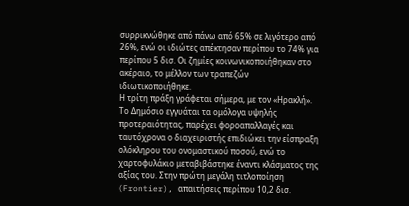συρρικνώθηκε από πάνω από 65% σε λιγότερο από 26%, ενώ οι ιδιώτες απέκτησαν περίπου το 74% για περίπου 5 δισ. Οι ζημίες κοινωνικοποιήθηκαν στο ακέραιο, το μέλλον των τραπεζών ιδιωτικοποιήθηκε.
Η τρίτη πράξη γράφεται σήμερα, με τον «Ηρακλή». Το Δημόσιο εγγυάται τα ομόλογα υψηλής προτεραιότητας, παρέχει φοροαπαλλαγές και ταυτόχρονα ο διαχειριστής επιδιώκει την είσπραξη ολόκληρου του ονομαστικού ποσού, ενώ το χαρτοφυλάκιο μεταβιβάστηκε έναντι κλάσματος της αξίας του. Στην πρώτη μεγάλη τιτλοποίηση (Frontier), απαιτήσεις περίπου 10,2 δισ.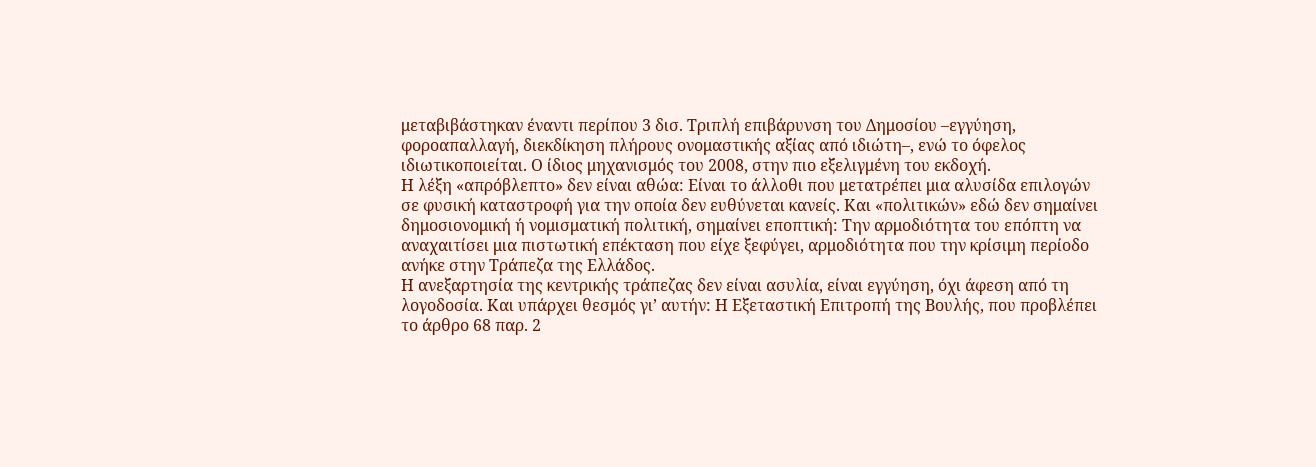μεταβιβάστηκαν έναντι περίπου 3 δισ. Τριπλή επιβάρυνση του Δημοσίου –εγγύηση, φοροαπαλλαγή, διεκδίκηση πλήρους ονομαστικής αξίας από ιδιώτη–, ενώ το όφελος ιδιωτικοποιείται. Ο ίδιος μηχανισμός του 2008, στην πιο εξελιγμένη του εκδοχή.
Η λέξη «απρόβλεπτο» δεν είναι αθώα: Είναι το άλλοθι που μετατρέπει μια αλυσίδα επιλογών σε φυσική καταστροφή για την οποία δεν ευθύνεται κανείς. Και «πολιτικών» εδώ δεν σημαίνει δημοσιονομική ή νομισματική πολιτική, σημαίνει εποπτική: Την αρμοδιότητα του επόπτη να αναχαιτίσει μια πιστωτική επέκταση που είχε ξεφύγει, αρμοδιότητα που την κρίσιμη περίοδο ανήκε στην Τράπεζα της Ελλάδος.
Η ανεξαρτησία της κεντρικής τράπεζας δεν είναι ασυλία, είναι εγγύηση, όχι άφεση από τη λογοδοσία. Και υπάρχει θεσμός γι’ αυτήν: Η Εξεταστική Επιτροπή της Βουλής, που προβλέπει το άρθρο 68 παρ. 2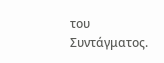του Συντάγματος.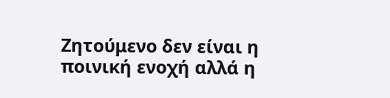Ζητούμενο δεν είναι η ποινική ενοχή αλλά η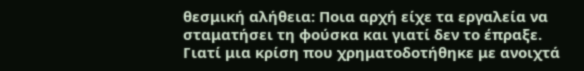θεσμική αλήθεια: Ποια αρχή είχε τα εργαλεία να σταματήσει τη φούσκα και γιατί δεν το έπραξε. Γιατί μια κρίση που χρηματοδοτήθηκε με ανοιχτά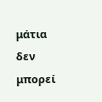μάτια δεν μπορεί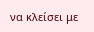να κλείσει με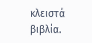κλειστά βιβλία.